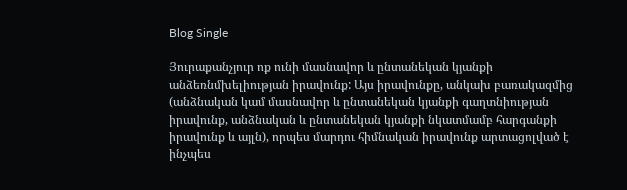Blog Single

Յուրաքանչյուր ոք ունի մասնավոր և ընտանեկան կյանքի անձեռնմխելիության իրավունք: Այս իրավունքը, անկախ բառակազմից (անձնական կամ մասնավոր և ընտանեկան կյանքի գաղտնիության իրավունք, անձնական և ընտանեկան կյանքի նկատմամբ հարգանքի իրավունք և այլն), որպես մարդու հիմնական իրավունք արտացոլված է ինչպես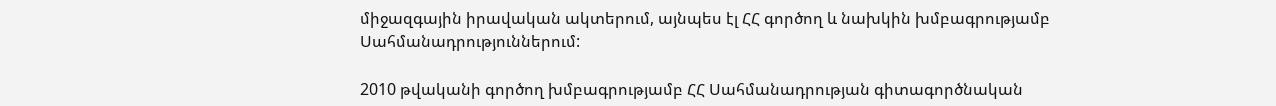միջազգային իրավական ակտերում, այնպես էլ ՀՀ գործող և նախկին խմբագրությամբ Սահմանադրություններում:

2010 թվականի գործող խմբագրությամբ ՀՀ Սահմանադրության գիտագործնական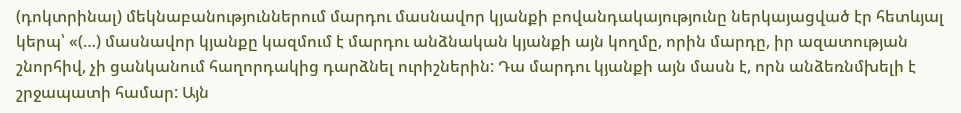(դոկտրինալ) մեկնաբանություններում մարդու մասնավոր կյանքի բովանդակայությունը ներկայացված էր հետևյալ կերպ՝ «(…) մասնավոր կյանքը կազմում է մարդու անձնական կյանքի այն կողմը, որին մարդը, իր ազատության շնորհիվ, չի ցանկանում հաղորդակից դարձնել ուրիշներին: Դա մարդու կյանքի այն մասն է, որն անձեռնմխելի է շրջապատի համար: Այն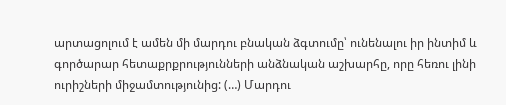արտացոլում է ամեն մի մարդու բնական ձգտումը՝ ունենալու իր ինտիմ և գործարար հետաքրքրությունների անձնական աշխարհը, որը հեռու լինի ուրիշների միջամտությունից: (…) Մարդու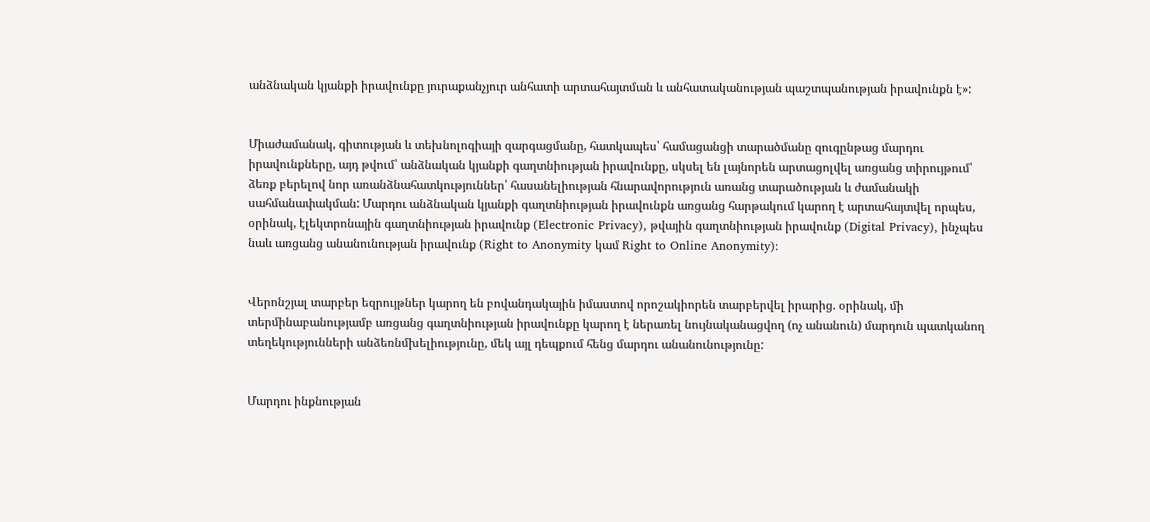անձնական կյանքի իրավունքը յուրաքանչյուր անհատի արտահայտման և անհատականության պաշտպանության իրավունքն է»:


Միաժամանակ, գիտության և տեխնոլոգիայի զարգացմանը, հատկապես՝ համացանցի տարածմանը զուգընթաց մարդու իրավունքները, այդ թվում՝ անձնական կյանքի գաղտնիության իրավունքը, սկսել են լայնորեն արտացոլվել առցանց տիրույթում՝ ձեռք բերելով նոր առանձնահատկություններ՝ հասանելիության հնարավորություն առանց տարածության և ժամանակի սահմանափակման: Մարդու անձնական կյանքի գաղտնիության իրավունքն առցանց հարթակում կարող է արտահայտվել որպես, օրինակ, էլեկտրոնային գաղտնիության իրավունք (Electronic Privacy), թվային գաղտնիության իրավունք (Digital Privacy), ինչպես նաև առցանց անանունության իրավունք (Right to Anonymity կամ Right to Online Anonymity):


Վերոնշյալ տարբեր եզրույթներ կարող են բովանդակային իմաստով որոշակիորեն տարբերվել իրարից. օրինակ, մի տերմինաբանությամբ առցանց գաղտնիության իրավունքը կարող է ներառել նույնականացվող (ոչ անանուն) մարդուն պատկանող տեղեկությունների անձեռնմխելիությունը, մեկ այլ դեպքում հենց մարդու անանունությունը:


Մարդու ինքնության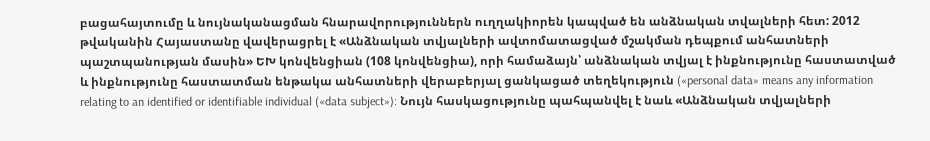բացահայտումը և նույնականացման հնարավորություններն ուղղակիորեն կապված են անձնական տվալների հետ: 2012 թվականին Հայաստանը վավերացրել է «Անձնական տվյալների ավտոմատացված մշակման դեպքում անհատների պաշտպանության մասին» ԵԽ կոնվենցիան (108 կոնվենցիա), որի համաձայն՝ անձնական տվյալ է ինքնությունը հաստատված և ինքնությունը հաստատման ենթակա անհատների վերաբերյալ ցանկացած տեղեկություն («personal data» means any information relating to an identified or identifiable individual («data subject»): Նույն հասկացությունը պահպանվել է նաև «Անձնական տվյալների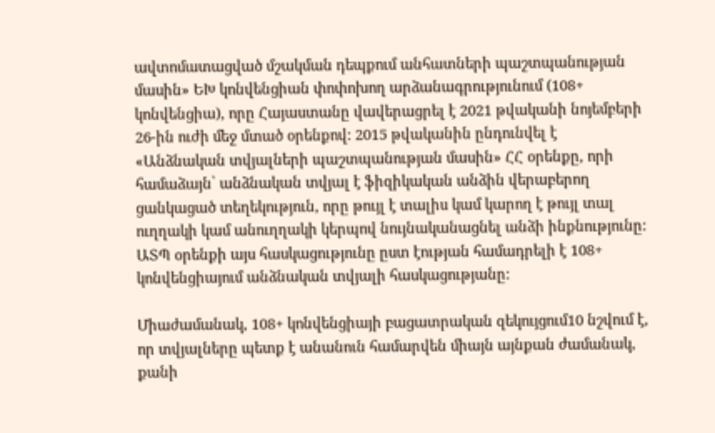ավտոմատացված մշակման դեպքում անհատների պաշտպանության մասին» ԵԽ կոնվենցիան փոփոխող արձանագրությունում (108+ կոնվենցիա), որը Հայաստանը վավերացրել է 2021 թվականի նոյեմբերի 26-ին ուժի մեջ մտած օրենքով: 2015 թվականին ընդունվել է «Անձնական տվյալների պաշտպանության մասին» ՀՀ օրենքը, որի համաձայն՝ անձնական տվյալ է ֆիզիկական անձին վերաբերող ցանկացած տեղեկություն, որը թույլ է տալիս կամ կարող է թույլ տալ ուղղակի կամ անուղղակի կերպով նույնականացնել անձի ինքնությունը: ԱՏՊ օրենքի այս հասկացությունը ըստ էության համադրելի է 108+ կոնվենցիայում անձնական տվյալի հասկացությանը:

Միաժամանակ, 108+ կոնվենցիայի բացատրական զեկույցում10 նշվում է, որ տվյալները պետք է անանուն համարվեն միայն այնքան ժամանակ, քանի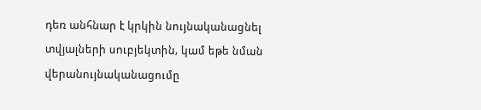դեռ անհնար է կրկին նույնականացնել տվյալների սուբյեկտին, կամ եթե նման վերանույնականացումը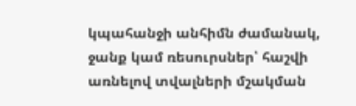կպահանջի անհիմն ժամանակ, ջանք կամ ռեսուրսներ՝ հաշվի առնելով տվալների մշակման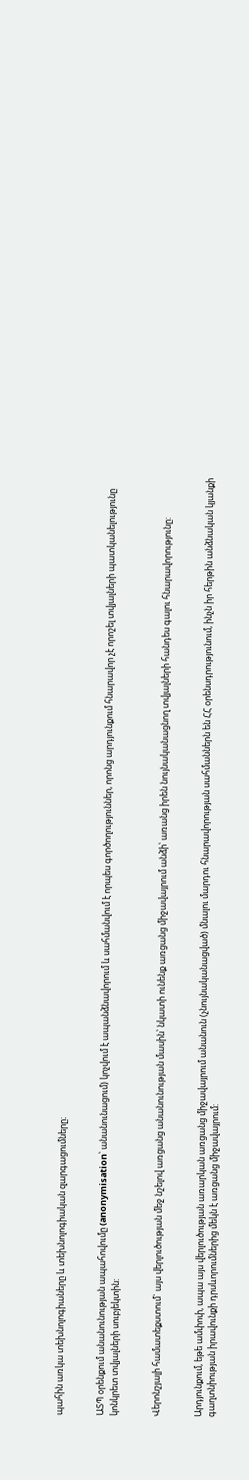պահին առկա տեխնոլոգիաները և տեխնոլոգիական զարգացումները։


ԱՏՊ օրենքում անանունության ապահովումը (anonymisation՝ անանունացում) կոչվում է ապանձնավորում և սահմանվում է որպես գործողություններ, որոնց արդյունքում հնարավոր չէ որոշել տվյալների պատկանելությունը կոնկրետ տվյալների սուբյեկտին:


Վերոնշյալի համատեքստում` այս վերլուծության մեջ նշելով առցանց անանունության մասին՝ նկատի ունենք առցանց միջավայրում անձի՝ առանց իրեն նույնականացնող տվյալների հանդես գալու հնարավորությունը:


Արդյունքում, եթե ամփոփ, ապա այս վերլուծության առարկան առցանց միջավայրում անանուն (չնույնականացված) մնալու մարդու հնարավորության սահմաններն են ՀՀ օրենսդրությունում, ինչն իր հերթին անձնական կյանքի գաղտնիության իրավունքի դրսևորումներից մեկն է առցանց միջավայրում: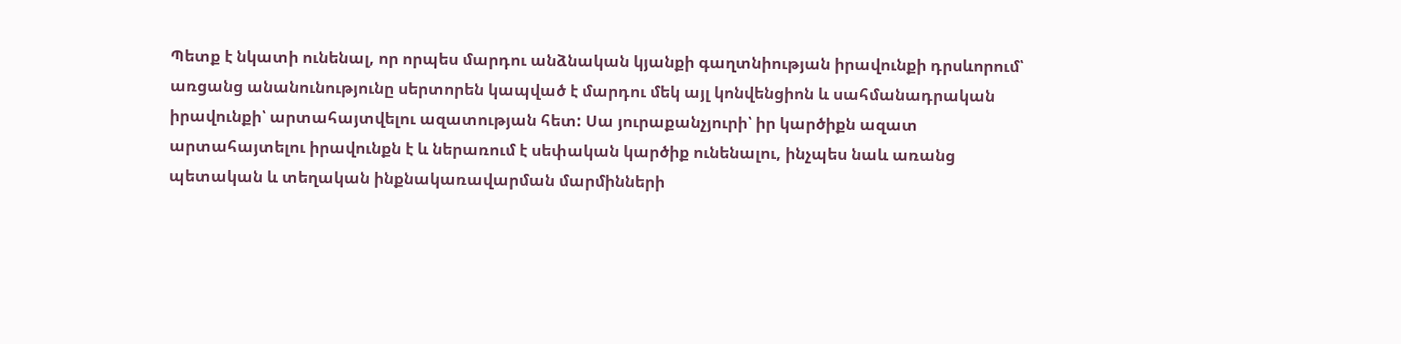Պետք է նկատի ունենալ, որ որպես մարդու անձնական կյանքի գաղտնիության իրավունքի դրսևորում՝ առցանց անանունությունը սերտորեն կապված է մարդու մեկ այլ կոնվենցիոն և սահմանադրական իրավունքի՝ արտահայտվելու ազատության հետ: Սա յուրաքանչյուրի՝ իր կարծիքն ազատ արտահայտելու իրավունքն է և ներառում է սեփական կարծիք ունենալու, ինչպես նաև առանց պետական և տեղական ինքնակառավարման մարմինների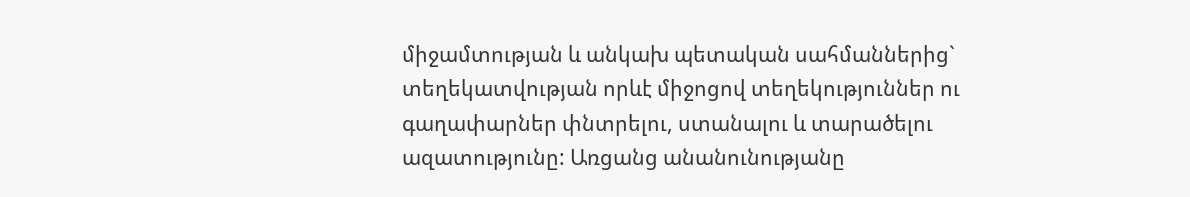միջամտության և անկախ պետական սահմաններից` տեղեկատվության որևէ միջոցով տեղեկություններ ու գաղափարներ փնտրելու, ստանալու և տարածելու ազատությունը: Առցանց անանունությանը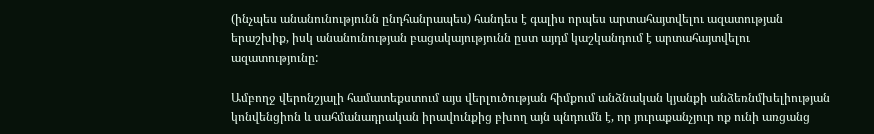(ինչպես անանունությունն ընդհանրապես) հանդես է գալիս որպես արտահայտվելու ազատության երաշխիք, իսկ անանունության բացակայությունն ըստ այդմ կաշկանդում է արտահայտվելու ազատությունը:

Ամբողջ վերոնշյալի համատեքստում այս վերլուծության հիմքում անձնական կյանքի անձեռնմխելիության կոնվենցիոն և սահմանադրական իրավունքից բխող այն պնդումն է, որ յուրաքանչյուր ոք ունի առցանց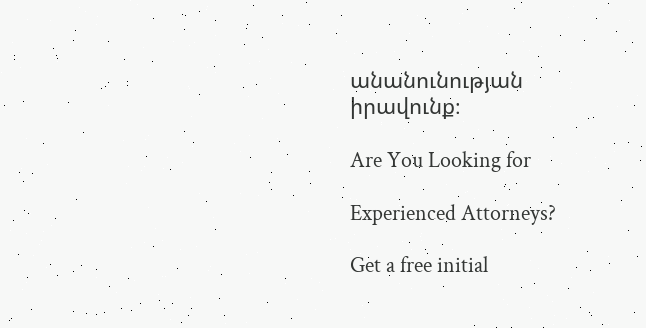անանունության իրավունք։

Are You Looking for

Experienced Attorneys?

Get a free initial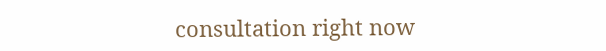consultation right now